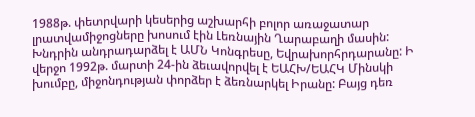1988թ. փետրվարի կեսերից աշխարհի բոլոր առաջատար լրատվամիջոցները խոսում էին Լեռնային Ղարաբաղի մասին: Խնդրին անդրադարձել է ԱՄՆ Կոնգրեսը, Եվրախորհրդարանը: Ի վերջո 1992թ. մարտի 24-ին ձեւավորվել է ԵԱՀԽ/ԵԱՀԿ Մինսկի խումբը, միջոնդության փորձեր է ձեռնարկել Իրանը: Բայց դեռ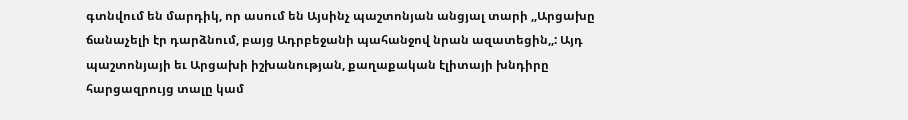գտնվում են մարդիկ, որ ասում են Այսինչ պաշտոնյան անցյալ տարի ,,Արցախը ճանաչելի էր դարձնում, բայց Ադրբեջանի պահանջով նրան ազատեցին,,: Այդ պաշտոնյայի եւ Արցախի իշխանության, քաղաքական էլիտայի խնդիրը հարցազրույց տալը կամ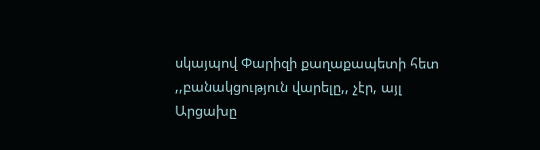սկայպով Փարիզի քաղաքապետի հետ ,,բանակցություն վարելը,, չէր, այլ Արցախը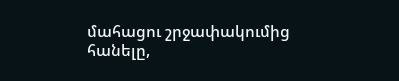մահացու շրջափակումից հանելը,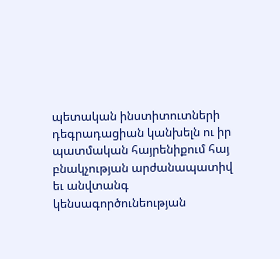պետական ինստիտուտների դեգրադացիան կանխելն ու իր պատմական հայրենիքում հայ բնակչության արժանապատիվ եւ անվտանգ կենսագործունեության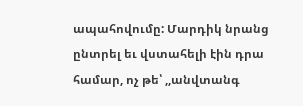ապահովումը: Մարդիկ նրանց ընտրել եւ վստահելի էին դրա համար, ոչ թե՝ ,,անվտանգ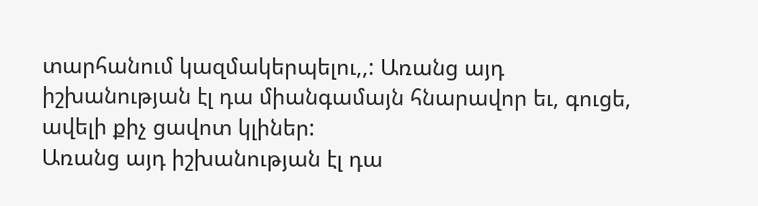տարհանում կազմակերպելու,,: Առանց այդ իշխանության էլ դա միանգամայն հնարավոր եւ, գուցե, ավելի քիչ ցավոտ կլիներ:
Առանց այդ իշխանության էլ դա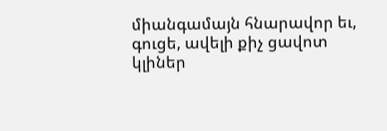միանգամայն հնարավոր եւ, գուցե, ավելի քիչ ցավոտ կլիներ